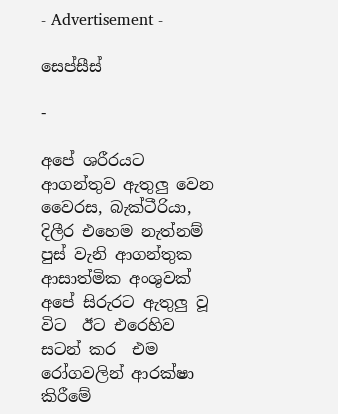- Advertisement -

සෙප්සීස්

-

අපේ ශරීරයට ආගන්තුව ඇතුලු වෙන වෛරස, බැක්ටීරියා, දිලීර එහෙම නැත්නම් පුස් වැනි ආගන්තුක ආසාත්මික අංශුවක් අපේ සිරුරට ඇතුලු වූ  විට  ඊට එරෙහිව සටන් කර  එම රෝගවලින් ආරක්ෂා කිරීමේ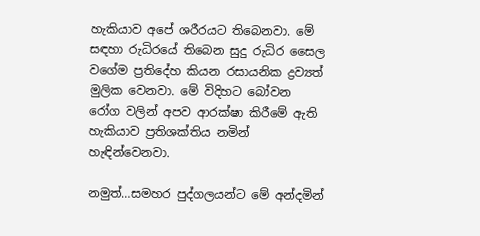හැකියාව අපේ ශරීරයට තිබෙනවා. මේ සඳහා රුධිරයේ තිබෙන සුදු රුධිර සෛල වගේම ප්‍රතිදේහ කියන රසායනික ද්‍රව්‍යත් මුලික වෙනවා. මේ විදිහට බෝවන රෝග වලින් අපව ආරක්ෂා කිරීමේ ඇති හැකියාව ප්‍රතිශක්තිය නමින් හැඳින්වෙනවා.

නමුත්…සමහර පුද්ගලයන්ට මේ අන්දමින්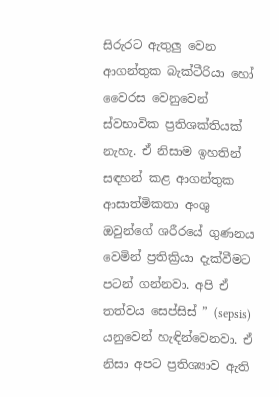සිරුරට ඇතුලු වෙන ආගන්තුක බැක්ටීරියා හෝ වෛරස වෙනුවෙන් ස්වභාවික ප්‍රතිශක්තියක්  නැහැ. ඒ නිසාම ඉහතින් සඳහන් කළ ආගන්තුක ආසාත්මිකතා අංශු ඔවුන්ගේ ශරීරයේ ගුණනය වෙමින් ප්‍රතික්‍රියා දැක්වීමට පටන් ගන්නවා. අපි ඒ තත්වය සෙප්සිස් ” (sepsis) යනුවෙන් හැඳින්වෙනවා. ඒ නිසා අපට ප්‍රතිශ්‍යාව ඇති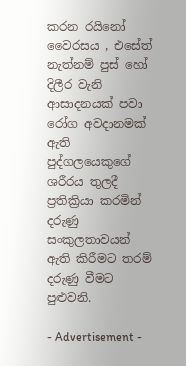කරන රයිනෝ වෛරසය , එසේත් නැත්නම් පුස් හෝ දිලීර වැනි ආසාදනයක් පවා රෝග අවදානමක් ඇති පුද්ගලයෙකුගේ ශරීරය තුලදී ප්‍රතික්‍රියා කරමින් දරුණු සංකුලතාවයන් ඇති කිරීමට තරම් දරුණු වීමට පුළුවනි.

- Advertisement -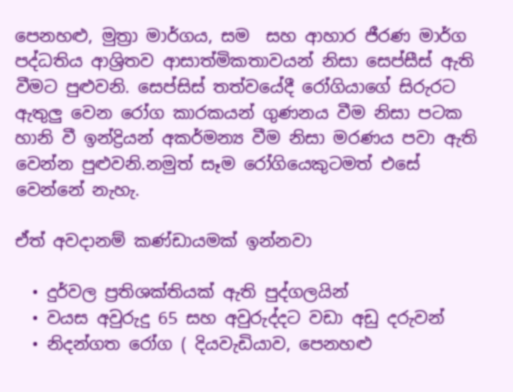පෙනහළු, මුත්‍රා මාර්ගය, සම  සහ ආහාර ජීරණ මාර්ග පද්ධතිය ආශ්‍රිතව ආසාත්මිකතාවයන් නිසා සෙප්සීස් ඇති වීමට පුළුවනි. සෙප්සිස් තත්වයේදී රෝගියාගේ සිරුරට ඇතුලු වෙන රෝග කාරකයන් ගුණනය වීම නිසා පටක හානි වී ඉන්ද්‍රියන් අකර්මන්‍ය වීම නිසා මරණය පවා ඇති වෙන්න පුළුවනි.නමුත් සෑම රෝගියෙකුටමත් එසේ වෙන්නේ නැහැ.

ඒත් අවදානම් කණ්ඩායමක් ඉන්නවා

  • දුර්වල ප්‍රතිශක්තියක් ඇති පුද්ගලයින්
  • වයස අවුරුදු 65 සහ අවුරුද්දට වඩා අඩු දරුවන්
  • නිදන්ගත රෝග ( දියවැඩියාව, පෙනහළු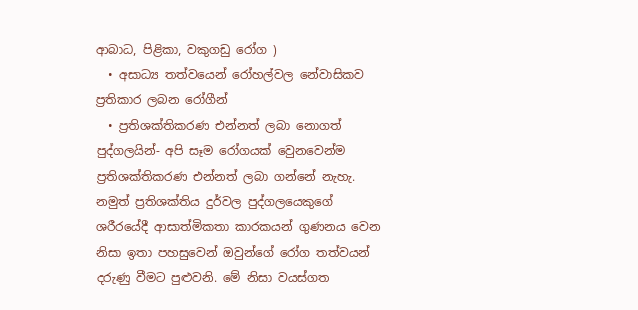ආබාධ, පිළිකා, වකුගඩු රෝග )
  • අසාධ්‍ය තත්වයෙන් රෝහල්වල නේවාසිකව ප්‍රතිකාර ලබන රෝගීන්
  • ප්‍රතිශක්තිකරණ එන්නත් ලබා නොගත් පුද්ගලයින්- අපි සෑම රෝගයක් වෙුනවෙන්ම ප්‍රතිශක්තිකරණ එන්නත් ලබා ගන්නේ නැහැ. නමුත් ප්‍රතිශක්තිය දුර්වල පුද්ගලයෙකුගේ ශරීරයේදී ආසාත්මිකතා කාරකයන් ගුණනය වෙන නිසා ඉතා පහසුවෙන් ඔවුන්ගේ රෝග තත්වයන් දරුණු වීමට පුළුවනි. මේ නිසා වයස්ගත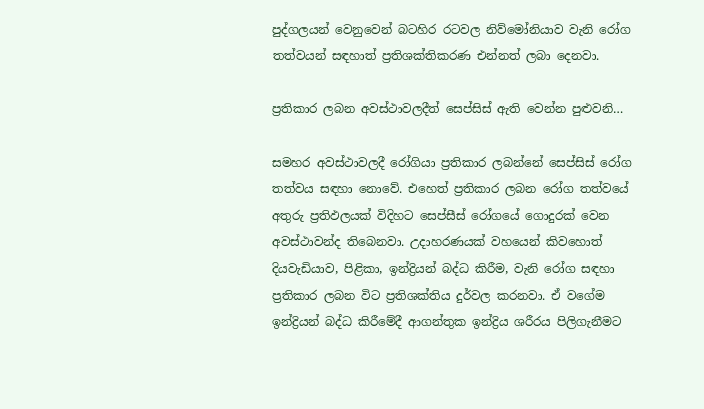පුද්ගලයන් වෙනුවෙන් බටහිර රටවල නිව්මෝනියාව වැනි රෝග තත්වයන් සඳහාත් ප්‍රතිශක්තිකරණ එන්නත් ලබා දෙනවා.

ප්‍රතිකාර ලබන අවස්ථාවලදීත් සෙප්සිස් ඇති වෙන්න පුළුවනි…

සමහර අවස්ථාවලදී රෝගියා ප්‍රතිකාර ලබන්නේ සෙප්සිස් රෝග තත්වය සඳහා නොවේ. එහෙත් ප්‍රතිකාර ලබන රෝග තත්වයේ අතුරු ප්‍රතිඵලයක් විදිහට සෙප්සීස් රෝගයේ ගොදුරක් වෙන අවස්ථාවන්ද තිබෙනවා. උදාහරණයක් වහයෙන් කිවහොත් දියවැඩියාව, පිළිකා, ඉන්ද්‍රියන් බද්ධ කිරීම, වැනි රෝග සඳහා ප්‍රතිකාර ලබන විට ප්‍රතිශක්තිය දුර්වල කරනවා. ඒ වගේම ඉන්ද්‍රියන් බද්ධ කිරීමේදී ආගන්තුක ඉන්ද්‍රිය ශරීරය පිලිගැනීමට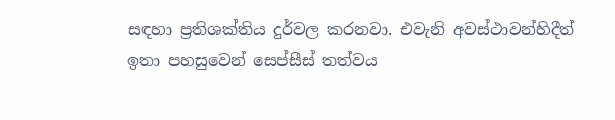සඳහා ප්‍රතිශක්තිය දුර්වල කරනවා. එවැනි අවස්ථාවන්හිදීත් ඉතා පහසුවෙන් සෙප්සීස් තත්වය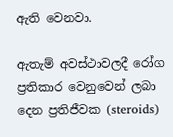ඇති වෙනවා.

ඇතැම් අවස්ථාවලදී රෝග ප්‍රතිකාර වෙනුවෙන් ලබා දෙන ප්‍රතිජීවක (steroids)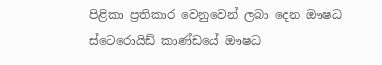පිළිකා ප්‍රතිකාර වෙනුවෙන් ලබා දෙන ඖෂධ  ස්ටෙරොයිඩ් කාණ්ඩයේ ඖෂධ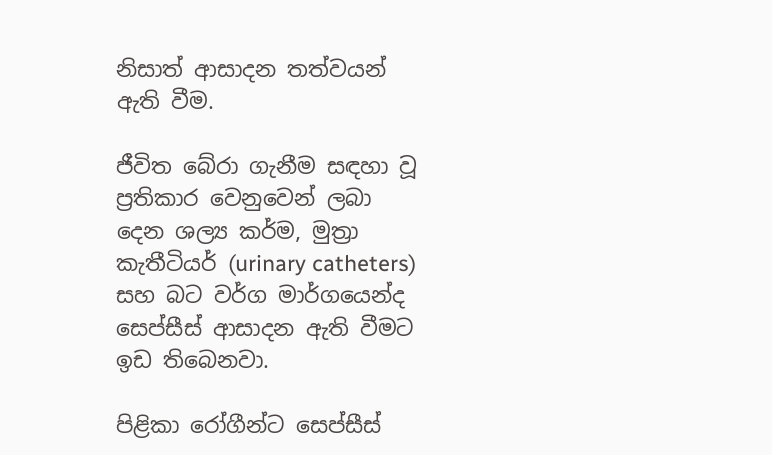නිසාත් ආසාදන තත්වයන් ඇති වීම.

ජීවිත බේරා ගැනීම සඳහා වූ ප්‍රතිකාර වෙනුවෙන් ලබා දෙන ශල්‍ය කර්ම, මුත්‍රා කැතීටියර් (urinary catheters) සහ බට වර්ග මාර්ගයෙන්ද සෙප්සීස් ආසාදන ඇති වීමට ඉඩ තිබෙනවා.

පිළිකා රෝගීන්ට සෙප්සීස්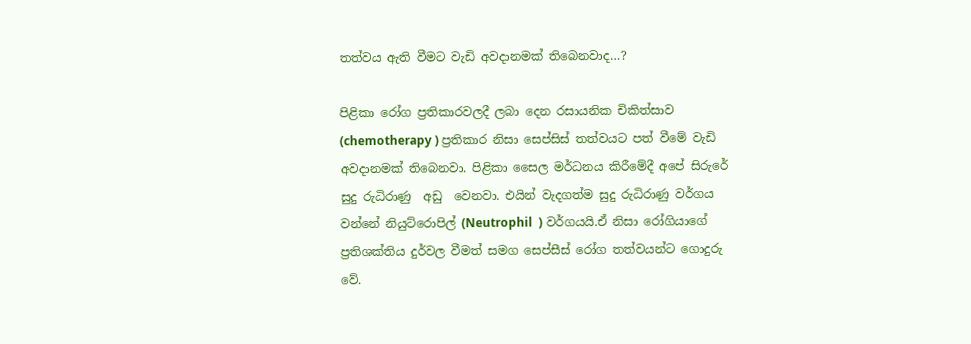තත්වය ඇති වීමට වැඩි අවදානමක් තිබෙනවාද…?

පිළිකා රෝග ප්‍රතිකාරවලදී ලබා දෙන රසායනික චිකිත්සාව  (chemotherapy ) ප්‍රතිකාර නිසා සෙප්සිස් තත්වයට පත් වීමේ වැඩි අවදානමක් තිබෙනවා. පිළිකා සෛල මර්ධනය කිරීමේදී අපේ සිරුරේ සුදු රුධිරාණු  අඩු  වෙනවා. එයින් වැදගත්ම සුදු රුධිරාණු වර්ගය වන්නේ නියුට්රොපිල් (Neutrophil  ) වර්ගයයි.ඒ නිසා රෝගියාගේ ප්‍රතිශක්තිය දුර්වල වීමත් සමග සෙප්සීස් රෝග තත්වයන්ට ගොදුරු වේ.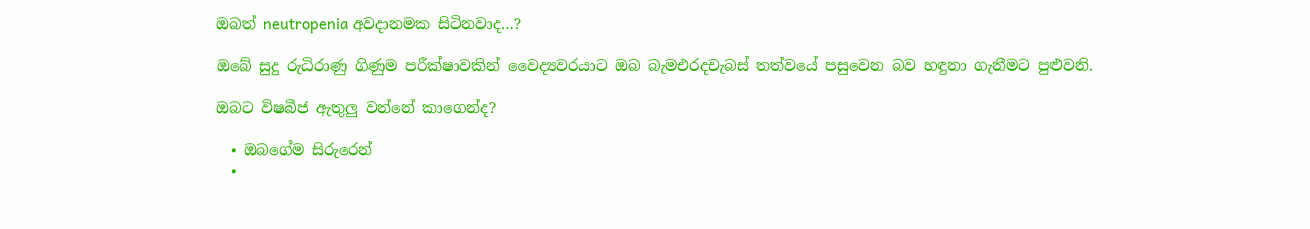ඔබත් neutropenia අවදානමක සිටිනවාද…?

ඔබේ සුදු රුධිරාණු ගිණුම පරීක්ෂාවකින් වෛද්‍යවරයාට ඔබ බැමඑරදචැබස් තත්වයේ පසුවෙන බව හඳුනා ගැනීමට පුළුවනි.

ඔබට විෂබීජ ඇතුලු වන්නේ කාගෙන්ද?

  • ඔබගේම සිරුරෙන්
  •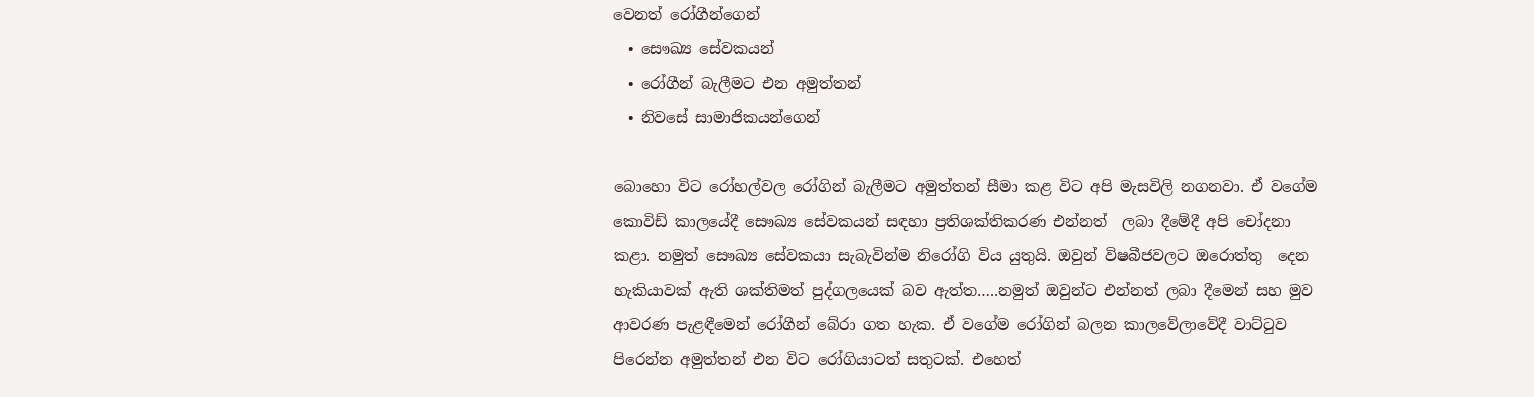වෙනත් රෝගීන්ගෙන්
  • සෞඛ්‍ය සේවකයන්
  • රෝගීන් බැලීමට එන අමුත්තන්
  • නිවසේ සාමාජිකයන්ගෙන්

බොහො විට රෝහල්වල රෝගින් බැලීමට අමුත්තන් සීමා කළ විට අපි මැසවිලි නගනවා. ඒ වගේම කොවිඩ් කාලයේදී සෞඛ්‍ය සේවකයන් සඳහා ප්‍රතිශක්තිකරණ එන්නත්  ලබා දීමේදී අපි චෝදනා කළා. නමුත් සෞඛ්‍ය සේවකයා සැබැවින්ම නිරෝගි විය යුතුයි. ඔවුන් විෂබීජවලට ඔරොත්තු  දෙන හැකියාවක් ඇති ශක්තිමත් පුද්ගලයෙක් බව ඇත්ත…..නමුත් ඔවුන්ට එන්නත් ලබා දීමෙන් සහ මුව ආවරණ පැළඳීමෙන් රෝගීන් බේරා ගත හැක. ඒ වගේම රෝගින් බලන කාලවේලාවේදී වාට්ටුව පිරෙන්න අමුත්තන් එන විට රෝගියාටත් සතුටක්. එහෙත්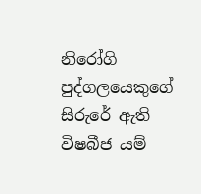නිරෝගි පුද්ගලයෙකුගේ සිරුරේ ඇති විෂබීජ යම්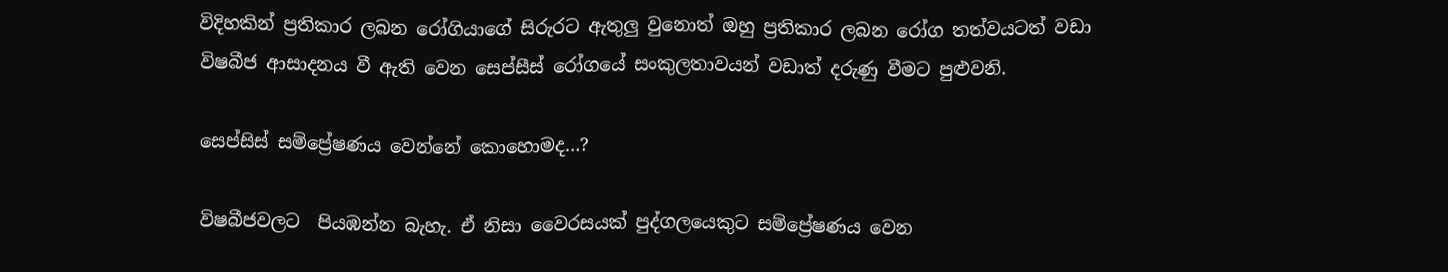විදිහකින් ප්‍රතිකාර ලබන රෝගියාගේ සිරුරට ඇතුලු වුනොත් ඔහු ප්‍රතිකාර ලබන රෝග තත්වයටත් වඩා විෂබීජ ආසාදනය වී ඇති වෙන සෙප්සීස් රෝගයේ සංකුලතාවයන් වඩාත් දරුණු වීමට පුළුවනි.

සෙප්සිස් සම්ප්‍රේෂණය වෙන්නේ කොහොමද…?

විෂබීජවලට  පියඹන්න බැහැ. ඒ නිසා වෛරසයක් පුද්ගලයෙකුට සම්ප්‍රේෂණය වෙන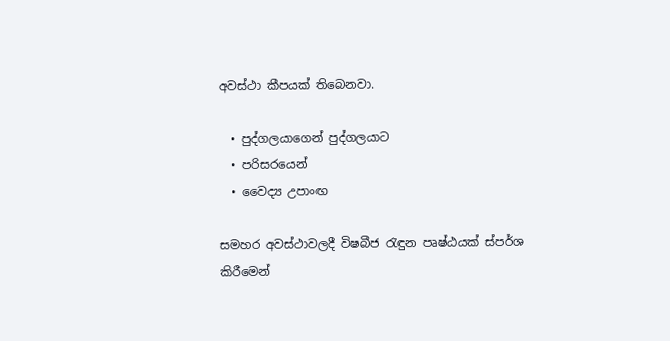අවස්ථා කීපයක් තිබෙනවා.

  • පුද්ගලයාගෙන් පුද්ගලයාට
  • පරිසරයෙන්
  • වෛද්‍ය උපාංඟ

සමහර අවස්ථාවලදී විෂබීජ රැඳුන පෘෂ්ඨයක් ස්පර්ශ කිරීමෙන්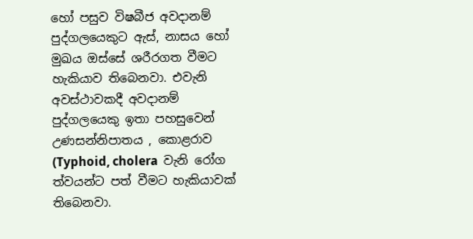හෝ පසුව විෂබීජ අවදානම් පුද්ගලයෙකුට ඇස්, නාසය හෝ මුඛය ඔස්සේ ශරීරගත වීමට හැකියාව තිබෙනවා. එවැනි අවස්ථාවකදී අවදානම් පුද්ගලයෙකු ඉතා පහසුවෙන් උණසන්නිපාතය , කොළරාව  (Typhoid, cholera  වැනි රෝග ත්වයන්ට පත් වීමට හැකියාවක් තිබෙනවා.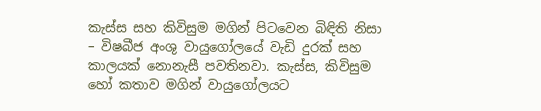කැස්ස සහ කිවිසුම මගින් පිටවෙන බිඳිති නිසා – විෂබීජ අංශු වායුගෝලයේ වැඩි දුරක් සහ කාලයක් නොනැසී පවතිනවා. කැස්ස, කිවිසුම හෝ කතාව මගින් වායුගෝලයට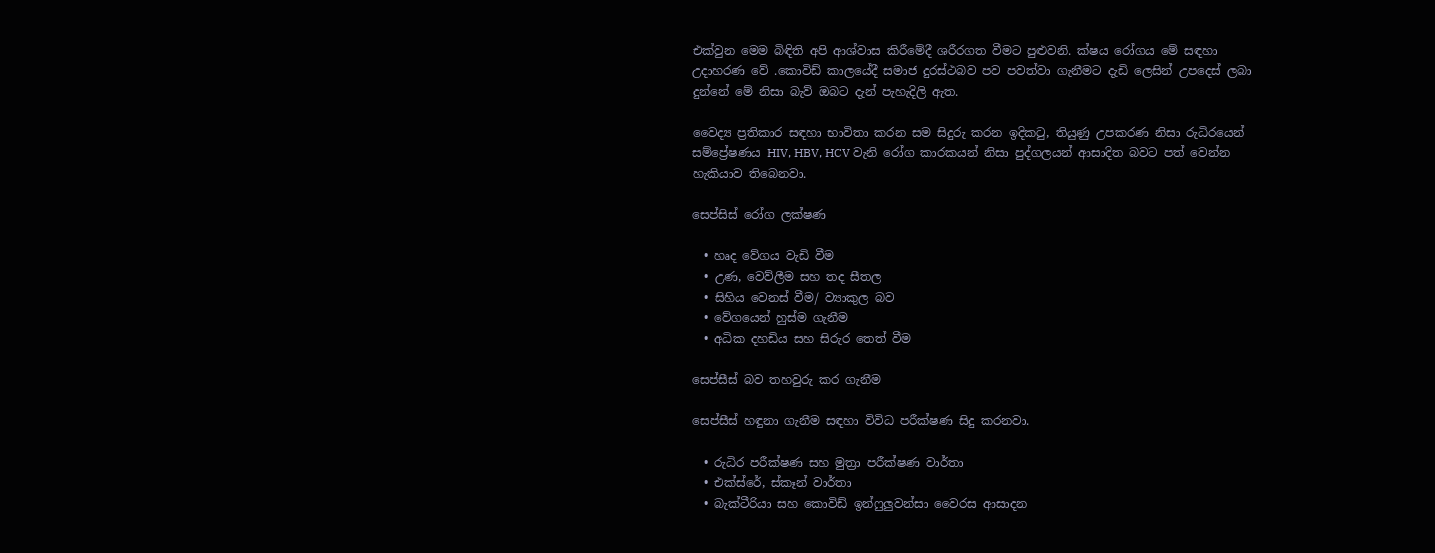එක්වුන මෙම බිඳිති අපි ආශ්වාස කිරීමේදී ශරීරගත වීමට පුළුවනි. ක්ෂය රෝගය මේ සඳහා උදාහරණ වේ .කොවිඩ් කාලයේදී සමාජ දුරස්ථබව පව පවත්වා ගැනීමට දැඩි ලෙසින් උපදෙස් ලබා දුන්නේ මේ නිසා බැව් ඔබට දැන් පැහැදිලි ඇත.

වෛද්‍ය ප්‍රතිකාර සඳහා භාවිතා කරන සම සිදුරු කරන ඉදිකටු, තියුණු උපකරණ නිසා රුධිරයෙන් සම්ප්‍රේෂණය HIV, HBV, HCV වැනි රෝග කාරකයන් නිසා පුද්ගලයන් ආසාදිත බවට පත් වෙන්න හැකියාව තිබෙනවා.

සෙප්සිස් රෝග ලක්ෂණ

  • හෘද වේගය වැඩි වීම
  • උණ, වෙව්ලීම සහ තද සීතල
  • සිහිය වෙනස් වීම/ ව්‍යාකුල බව
  • වේගයෙන් හුස්ම ගැනීම
  • අධික දහඩිය සහ සිරුර තෙත් වීම

සෙප්සීස් බව තහවුරු කර ගැනීම

සෙප්සීස් හඳුනා ගැනීම සඳහා විවිධ පරීක්ෂණ සිදු කරනවා.

  • රුධිර පරීක්ෂණ සහ මුත්‍රා පරීක්ෂණ වාර්තා
  • එක්ස්රේ, ස්කෑන් වාර්තා
  • බැක්ටීරියා සහ කොවිඩ් ඉන්ෆුලුවන්සා වෛරස ආසාදන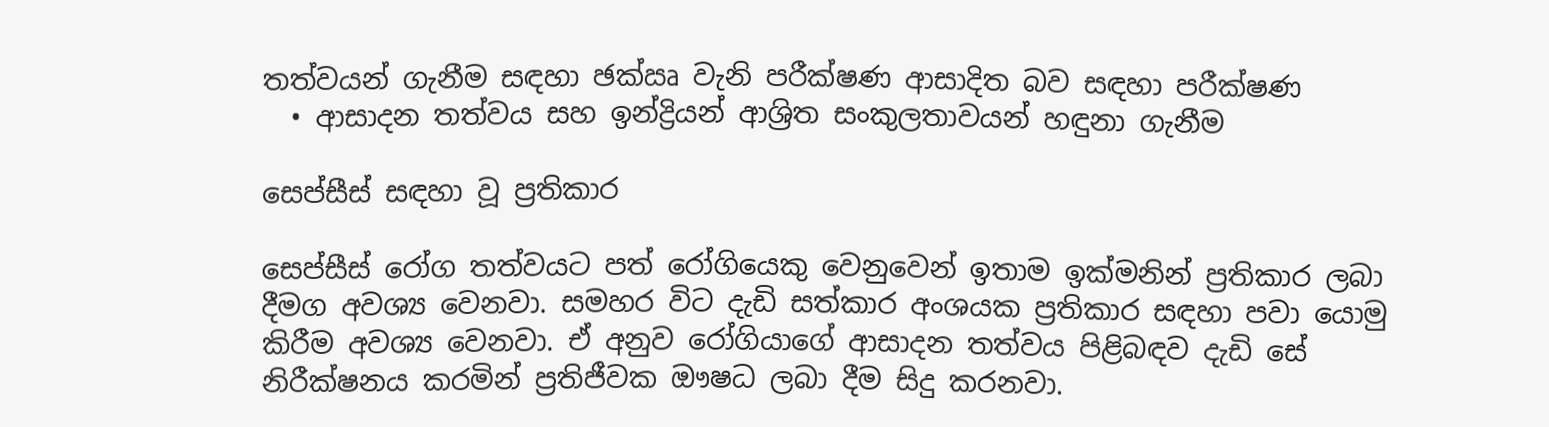තත්වයන් ගැනීම සඳහා ඡක්‍ඍ වැනි පරීක්ෂණ ආසාදිත බව සඳහා පරීක්ෂණ
  • ආසාදන තත්වය සහ ඉන්ද්‍රියන් ආශ්‍රිත සංකුලතාවයන් හඳුනා ගැනීම

සෙප්සීස් සඳහා වූ ප්‍රතිකාර

සෙප්සීස් රෝග තත්වයට පත් රෝගියෙකු වෙනුවෙන් ඉතාම ඉක්මනින් ප්‍රතිකාර ලබා දීමග අවශ්‍ය වෙනවා. සමහර විට දැඩි සත්කාර අංශයක ප්‍රතිකාර සඳහා පවා යොමු කිරීම අවශ්‍ය වෙනවා. ඒ අනුව රෝගියාගේ ආසාදන තත්වය පිළිබඳව දැඩි සේ නිරීක්ෂනය කරමින් ප්‍රතිජීවක ඖෂධ ලබා දීම සිදු කරනවා.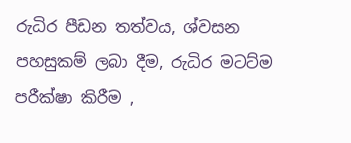රුධිර පීඩන තත්වය, ශ්වසන පහසුකම් ලබා දීම, රුධිර මටට්ම පරීක්ෂා කිරීම ,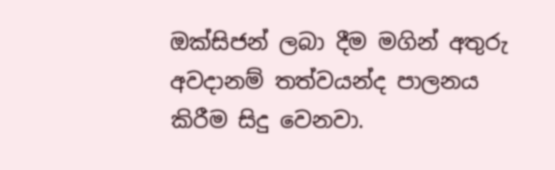ඔක්සිජන් ලබා දීම මගින් අතුරු අවදානම් තත්වයන්ද පාලනය කිරීම සිදු වෙනවා.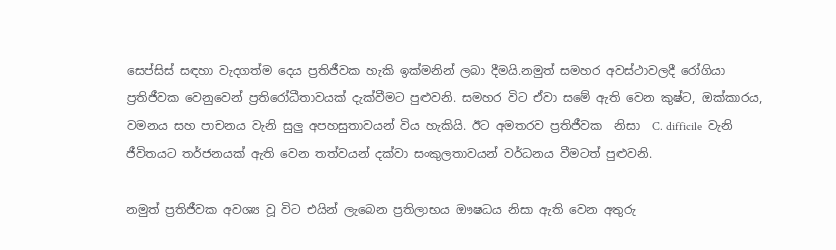සෙප්සිස් සඳහා වැදගත්ම දෙය ප්‍රතිජීවක හැකි ඉක්මනින් ලබා දීමයි.නමුත් සමහර අවස්ථාවලදී රෝගියා ප්‍රතිජීවක වෙනුවෙන් ප්‍රතිරෝධීතාවයක් දැක්වීමට පුළුවනි. සමහර විට ඒවා සමේ ඇති වෙන කුෂ්ට, ඔක්කාරය, වමනය සහ පාචනය වැනි සුලු අපහසුතාවයන් විය හැකියි. ඊට අමතරව ප්‍රතිජීවක  නිසා  C. difficile  වැනි ජීවිතයට තර්ජනයක් ඇති වෙන තත්වයන් දක්වා සංකුලතාවයන් වර්ධනය වීමටත් පුළුවනි.

නමුත් ප්‍රතිජීවක අවශ්‍ය වූ විට එයින් ලැබෙන ප්‍රතිලාභය ඖෂධය නිසා ඇති වෙන අතුරු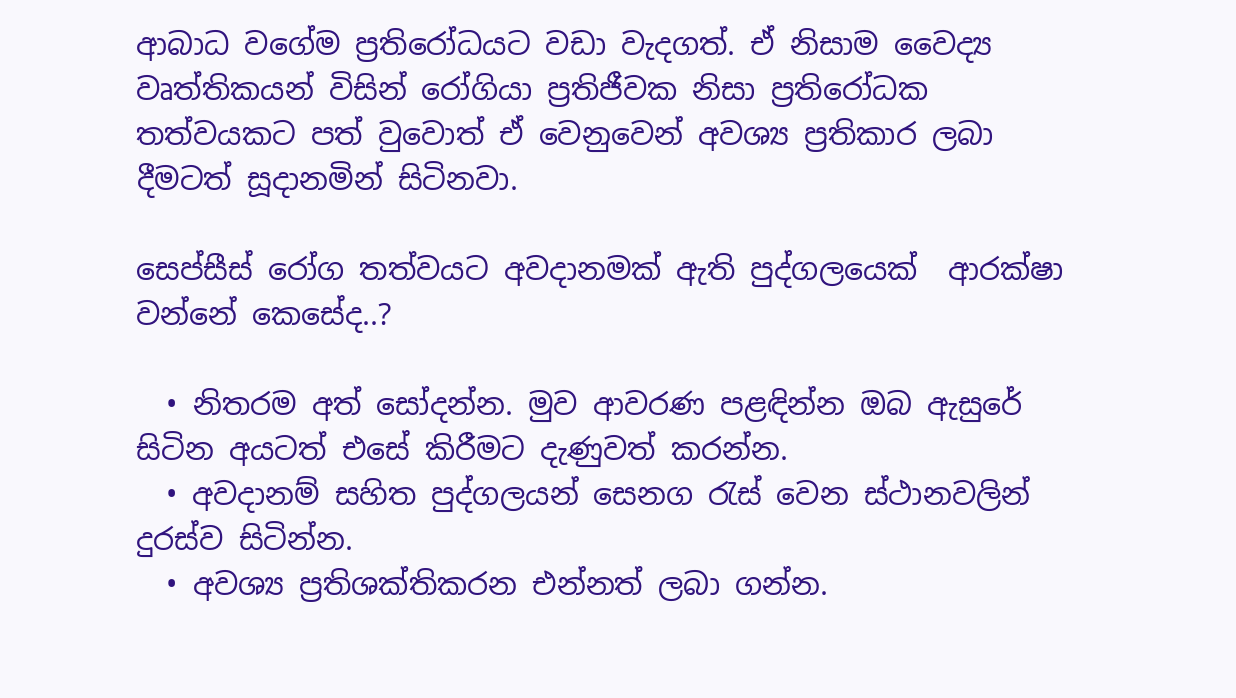ආබාධ වගේම ප්‍රතිරෝධයට වඩා වැදගත්. ඒ නිසාම වෛද්‍ය වෘත්තිකයන් විසින් රෝගියා ප්‍රතිජීවක නිසා ප්‍රතිරෝධක තත්වයකට පත් වුවොත් ඒ වෙනුවෙන් අවශ්‍ය ප්‍රතිකාර ලබා දීමටත් සූදානමින් සිටිනවා.

සෙප්සීස් රෝග තත්වයට අවදානමක් ඇති පුද්ගලයෙක්  ආරක්ෂා වන්නේ කෙසේද..?

  • නිතරම අත් සෝදන්න. මුව ආවරණ පළඳින්න ඔබ ඇසුරේ සිටින අයටත් එසේ කිරීමට දැණුවත් කරන්න.
  • අවදානම් සහිත පුද්ගලයන් සෙනග රැස් වෙන ස්ථානවලින් දුරස්ව සිටින්න.
  • අවශ්‍ය ප්‍රතිශක්තිකරන එන්නත් ලබා ගන්න.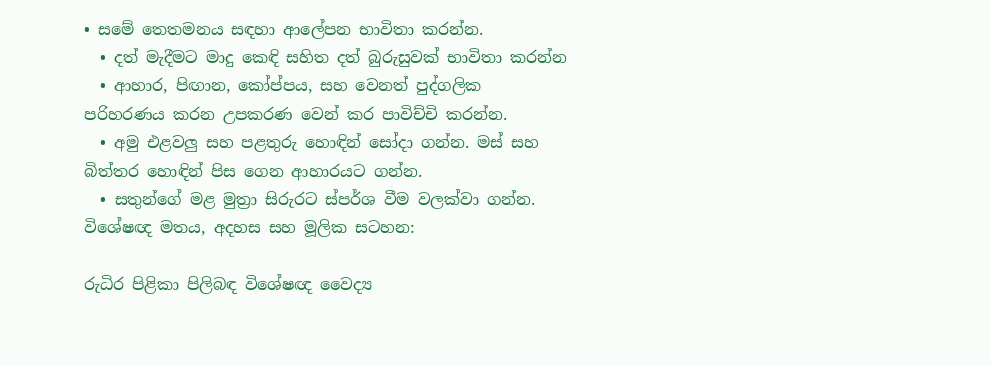• සමේ තෙතමනය සඳහා ආලේපන භාවිතා කරන්න.
  • දත් මැදීමට මාදු කෙඳි සහිත දත් බුරුසුවක් භාවිතා කරන්න
  • ආහාර, පිඟාන, කෝප්පය, සහ වෙනත් පුද්ගලික පරිහරණය කරන උපකරණ වෙන් කර පාවිච්චි කරන්න.
  • අමු එළවලු සහ පළතුරු හොඳින් සෝදා ගන්න. මස් සහ බිත්තර හොඳින් පිස ගෙන ආහාරයට ගන්න.
  • සතුන්ගේ මළ මුත්‍රා සිරුරට ස්පර්ශ වීම වලක්වා ගන්න.
විශේෂඥ මතය, අදහස සහ මූලික සටහන:

රුධිර පිළිකා පිලිබඳ විශේෂඥ වෛද්‍ය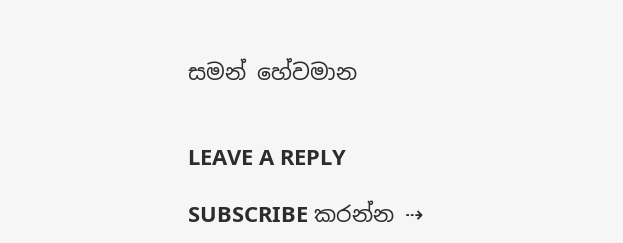සමන් හේවමාන


LEAVE A REPLY

SUBSCRIBE කරන්න ⇢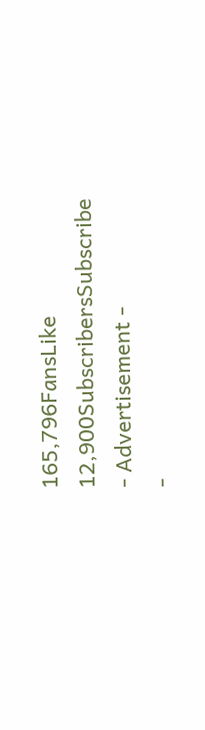165,796FansLike
12,900SubscribersSubscribe
- Advertisement -
-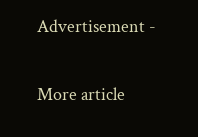Advertisement -

More article